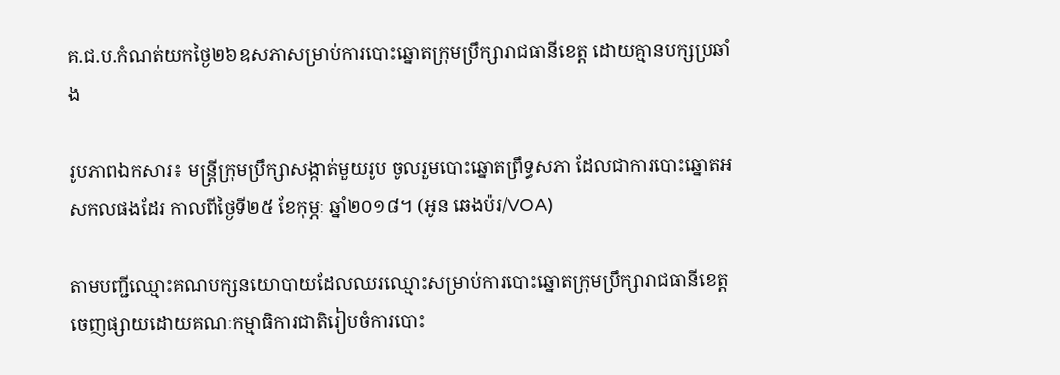គ.ជ.ប.កំណត់យកថ្ងៃ២៦ឧសភាសម្រាប់ការបោះឆ្នោតក្រុមប្រឹក្សារាជធានីខេត្ត ដោយគ្មានបក្សប្រឆាំង

រូបភាពឯកសារ៖ មន្ត្រីក្រុមប្រឹក្សាសង្កាត់មួយរូប ចូលរួមបោះឆ្នោតព្រឹទ្ធសភា ដែលជាការបោះឆ្នោតអសកលផងដែរ កាលពីថ្ងៃទី២៥ ខែកុម្ភៈ ឆ្នាំ២០១៨។ (អូន ឆេងប៉រ/VOA)

តាមបញ្ជីឈ្មោះគណបក្សនយោបាយដែលឈរឈ្មោះសម្រាប់ការបោះឆ្នោតក្រុមប្រឹក្សារាជធានីខេត្តចេញផ្សាយដោយគណៈកម្មាធិការជាតិរៀបចំការបោះ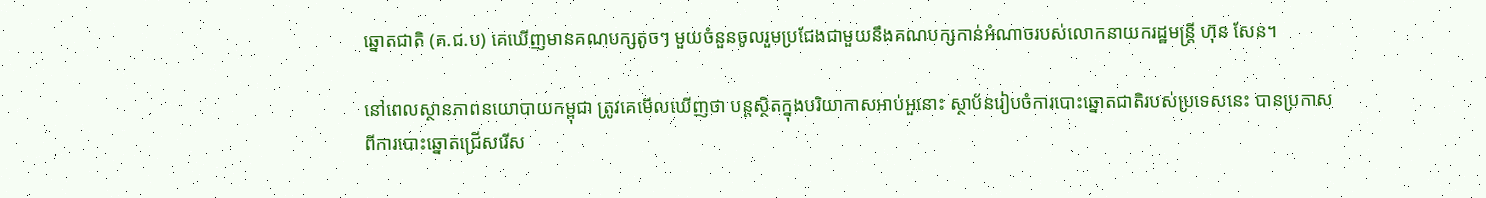ឆ្នោតជាតិ (គ.ជ.ប) គេឃើញមានគណបក្សតូចៗ មួយចំនួនចូលរួមប្រជែងជាមួយនឹងគណបក្សកាន់អំណាចរបស់លោកនាយករដ្ឋមន្ត្រី ហ៊ុន សែន។

នៅពេលស្ថានភាពនយោបាយកម្ពុជា ត្រូវគេមើលឃើញថា បន្តស្ថិតក្នុងបរិយាកាសអាប់អួនោះ ស្ថាប័នរៀបចំការបោះឆ្នោតជាតិរបស់ប្រទេសនេះ បានប្រកាសពីការបោះឆ្នោតជ្រើសរើស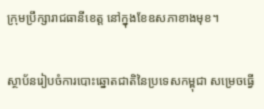ក្រុមប្រឹក្សារាជធានីខេត្ត នៅក្នុងខែឧសភាខាងមុខ។

ស្ថាប័នរៀបចំការបោះឆ្នោតជាតិនៃប្រទេសកម្ពុជា សម្រេចធ្វើ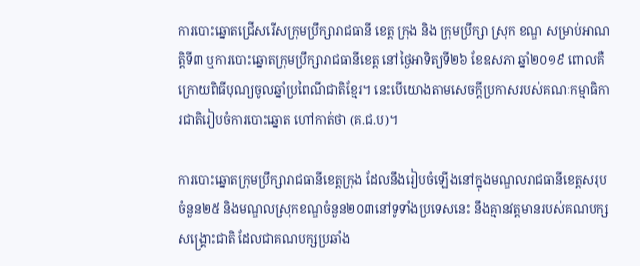ការបោះឆ្នោតជ្រើសរើសក្រុមប្រឹក្សារាជធានី ខេត្ត ក្រុង និង ក្រុមប្រឹក្សា ស្រុក ខណ្ឌ សម្រាប់អាណត្តិទី៣ ឬការបោះឆ្នោតក្រុមប្រឹក្សារាជធានីខេត្ត នៅថ្ងៃអាទិត្យទី២៦ ខែឧសភា ឆ្នាំ២០១៩ ពោលគឺក្រោយពិធីបុណ្យចូលឆ្នាំប្រពៃណីជាតិខ្មែរ។ នេះបើយោងតាមសេចក្តីប្រកាសរបស់គណៈកម្មាធិការជាតិរៀបចំការបោះឆ្នោត ហៅកាត់ថា (គ.ជ.ប)។

ការបោះឆ្នោតក្រុមប្រឹក្សារាជធានីខេត្តក្រុង ដែលនឹងរៀបចំឡើងនៅក្នុងមណ្ឌលរាជធានីខេត្តសរុបចំនួន២៥ និងមណ្ឌលស្រុកខណ្ឌចំនួន២០៣នៅទូទាំងប្រទេសនេះ នឹងគ្មានវត្តមានរបស់គណបក្សសង្គ្រោះជាតិ ដែលជាគណបក្សប្រឆាំង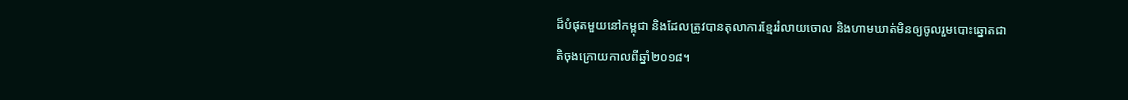ដ៏បំផុតមួយនៅកម្ពុជា និងដែលត្រូវបានតុលាការខ្មែររំលាយចោល និងហាមឃាត់មិនឲ្យចូលរួមបោះឆ្នោតជាតិចុងក្រោយកាលពីឆ្នាំ២០១៨។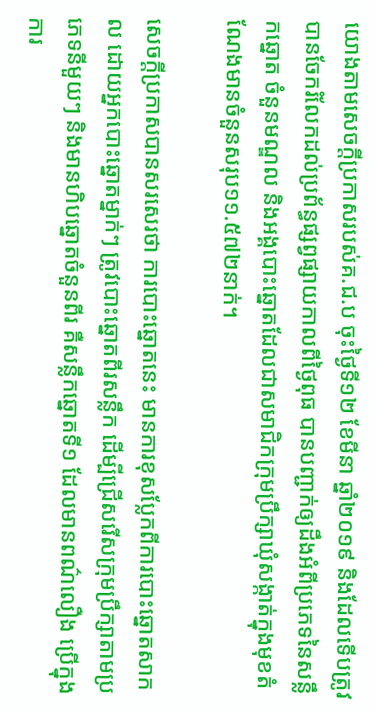យោងតាមសេចក្តីប្រកាសរបស់គ.ជ.ប ចុះថ្ងៃទី១២ ខែមីនា ឆ្នាំ២០១៩ និងដែលទើបត្រូវបានចែករំលែកដល់ប្រព័ន្ធផ្សព្វផ្សាយកាលពីថ្ងៃពុធ បានបញ្ជាក់ឲ្យដឹងអំពីប្រភេទនៃសន្លឹកឆ្នោត ចំនួនមណ្ឌល និងអង្គបោះឆ្នោតដែលជាសមាជិកក្រុមប្រឹក្សាឃុំសង្កាត់ក្នុងមុខតំណែងមានចំនួនសរុប១១.៥៧២នាក់។

សេចក្តីប្រកាសបានសរសេរថា ការបោះឆ្នោតនេះ មានការខុសប្លែកពីការបោះឆ្នោតសាកល ដោយអ្នកបោះឆ្នោតម្នាក់ៗ ត្រូវបោះឆ្នោតពីរសន្លឹក ដើម្បីជ្រើសរើសក្រុមប្រឹក្សាតាមប្រភេទនីមួយៗ និងមានហិបឆ្នោតចំនួនពីរ គឺសន្លឹកឆ្នោតទី១ ដែលមានពណ៌លឿង ប្រើក្នុងការ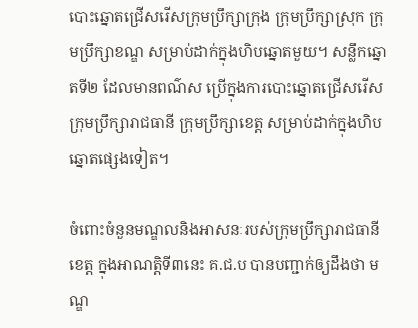បោះឆ្នោតជ្រើសរើសក្រុមប្រឹក្សាក្រុង ក្រុមប្រឹក្សាស្រុក ក្រុមប្រឹក្សាខណ្ឌ សម្រាប់ដាក់ក្នុងហិបឆ្នោតមួយ។ សន្លឹកឆ្នោតទី២ ដែលមានពណ៌ស ប្រើក្នុងការបោះឆ្នោតជ្រើសរើសក្រុមប្រឹក្សារាជធានី ក្រុមប្រឹក្សាខេត្ត សម្រាប់ដាក់ក្នុងហិបឆ្នោតផ្សេងទៀត។

ចំពោះចំនួនមណ្ឌលនិងអាសនៈរបស់ក្រុមប្រឹក្សារាជធានីខេត្ត ក្នុងអាណត្តិទី៣នេះ គ.ជ.ប បានបញ្ជាក់ឲ្យដឹងថា មណ្ឌ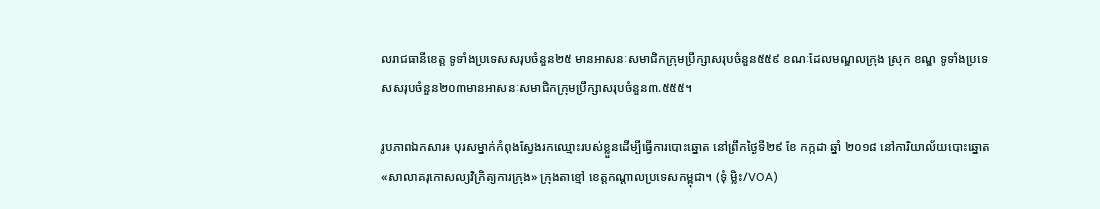លរាជធានីខេត្ត ទូទាំងប្រទេសសរុបចំនួន២៥ មានអាសនៈសមាជិកក្រុមប្រឹក្សាសរុបចំនួន៥៥៩ ខណៈដែលមណ្ឌលក្រុង ស្រុក ខណ្ឌ ទូទាំងប្រទេសសរុបចំនួន២០៣មានអាសនៈសមាជិកក្រុមប្រឹក្សាសរុបចំនួន៣.៥៥៥។

រូបភាពឯកសារ៖ បុរសម្នាក់កំពុងស្វែងរកឈ្មោះរបស់ខ្លួនដើម្បីធ្វើការបោះឆ្នោត នៅព្រឹកថ្ងៃទី២៩ ខែ កក្កដា ឆ្នាំ ២០១៨ នៅការិយាល័យបោះឆ្នោត «សាលាគរុកោសល្យវិក្រិត្យការក្រុង» ក្រុងតាខ្មៅ ខេត្តកណ្តាលប្រទេសកម្ពុជា។ (ទុំ ម្លិះ/VOA)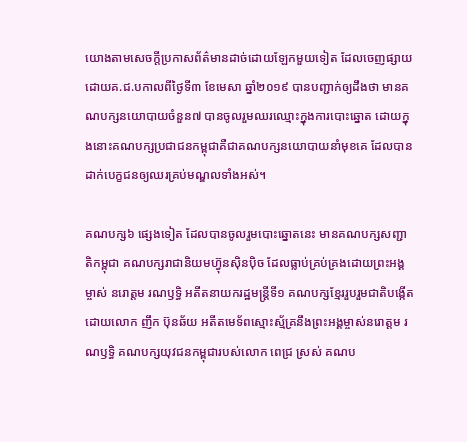យោងតាមសេចក្តីប្រកាសព័ត៌មានដាច់ដោយឡែកមួយទៀត ដែលចេញផ្សាយដោយគ.ជ.បកាលពីថ្ងៃទី៣ ខែមេសា ឆ្នាំ២០១៩ បានបញ្ជាក់ឲ្យដឹងថា មានគណបក្សនយោបាយចំនួន៧ បានចូលរួមឈរឈ្មោះក្នុងការបោះឆ្នោត ដោយក្នុងនោះគណបក្សប្រជាជនកម្ពុជាគឺជាគណបក្សនយោបាយនាំមុខគេ ដែលបានដាក់បេក្ខជនឲ្យឈរគ្រប់មណ្ឌលទាំងអស់។

គណបក្ស៦ ផ្សេងទៀត ដែលបានចូលរួមបោះឆ្នោតនេះ មានគណបក្សសញ្ជាតិកម្ពុជា គណបក្សរាជានិយមហ៊្វុនស៊ិនប៉ិច ដែលធ្លាប់គ្រប់គ្រងដោយព្រះអង្គម្ចាស់ នរោត្តម រណឫទ្ធិ អតីតនាយករដ្ឋមន្ត្រីទី១ គណបក្សខ្មែររួបរួមជាតិបង្កើតដោយលោក ញឹក ប៊ុនឆ័យ អតីតមេទ័ពស្មោះស្ម័គ្រនឹងព្រះអង្គម្ចាស់នរោត្តម រណឫទ្ធិ គណបក្សយុវជនកម្ពុជារបស់លោក ពេជ្រ ស្រស់ គណប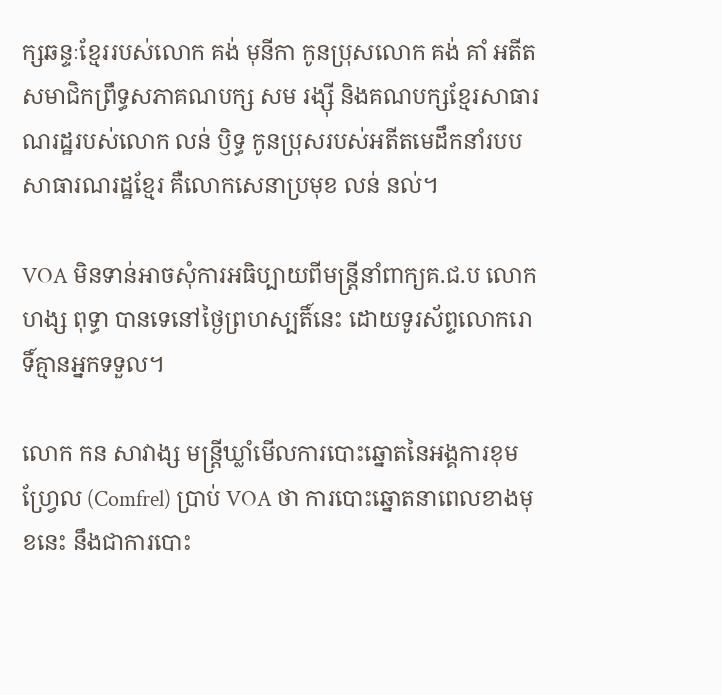ក្សឆន្ទៈខ្មែររបស់លោក គង់ មុនីកា កូនប្រុសលោក គង់ គាំ អតីតសមាជិកព្រឹទ្ធសភាគណបក្ស សម រង្ស៊ី និងគណបក្សខ្មែរសាធារណរដ្ឋរបស់លោក លន់ ឫិទ្ធ កូនប្រុសរបស់អតីតមេដឹកនាំរបបសាធារណរដ្ឋខ្មែរ គឺលោកសេនាប្រមុខ លន់ នល់។

VOA មិនទាន់អាចសុំការអធិប្បាយពីមន្ត្រីនាំពាក្យគ.ជ.ប លោក ហង្ស ពុទ្ធា បានទេនៅថ្ងៃព្រហស្បតិ៍នេះ ដោយទូរស័ព្ទលោករោទិ៍គ្មានអ្នកទទួល។

លោក កន សាវាង្ស មន្ត្រីឃ្លាំមើលការបោះឆ្នោតនៃអង្គការខុមហ្វ្រែល (Comfrel) ប្រាប់ VOA ថា ការបោះឆ្នោតនាពេលខាងមុខនេះ នឹងជាការបោះ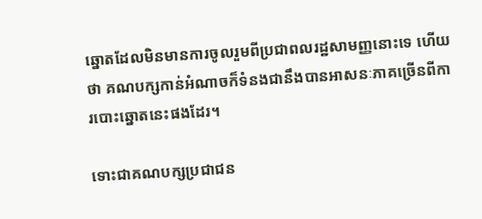ឆ្នោតដែលមិនមានការចូលរួមពីប្រជាពលរដ្ឋសាមញ្ញនោះទេ ហើយថា គណបក្សកាន់អំណាចក៏ទំនងជានឹងបានអាសនៈភាគច្រើនពីការបោះឆ្នោតនេះផងដែរ។

ទោះជាគណបក្សប្រជាជន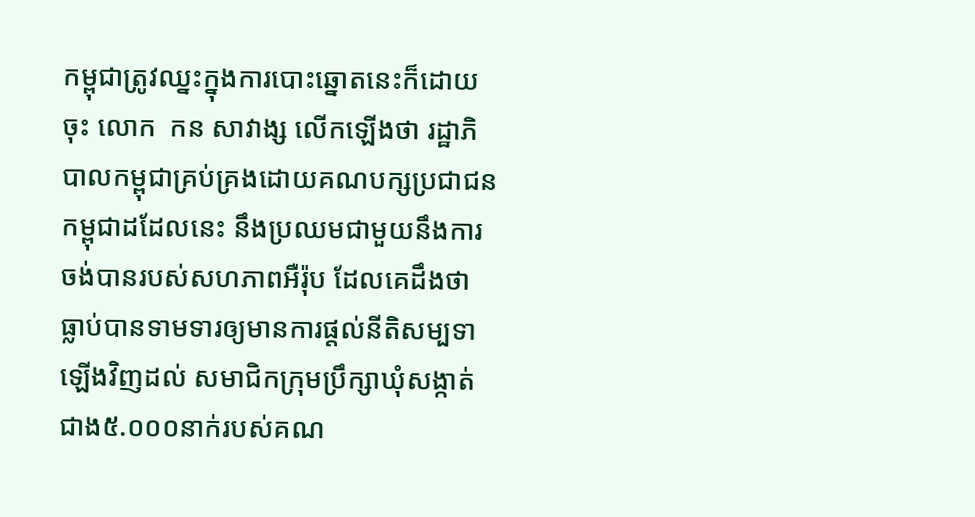កម្ពុជាត្រូវឈ្នះក្នុងការបោះឆ្នោតនេះក៏ដោយចុះ លោក  កន សាវាង្ស លើកឡើងថា រដ្ឋាភិបាលកម្ពុជាគ្រប់គ្រងដោយគណបក្សប្រជាជនកម្ពុជាដដែលនេះ នឹងប្រឈមជាមួយនឹងការចង់បានរបស់សហភាពអឺរ៉ុប ដែលគេដឹងថា ធ្លាប់បានទាមទារឲ្យមានការផ្តល់នីតិសម្បទាឡើងវិញដល់ សមាជិកក្រុមប្រឹក្សាឃុំសង្កាត់ជាង៥.០០០នាក់របស់គណ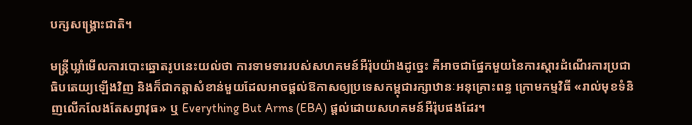បក្សសង្គ្រោះជាតិ។

មន្ត្រីឃ្លាំមើលការបោះឆ្នោតរូបនេះយល់ថា ការទាមទាររបស់សហគមន៍អឺរ៉ុបយ៉ាងដូច្នេះ គឺអាចជាផ្នែកមួយនៃការស្តារដំណើរការប្រជាធិបតេយ្យឡើងវិញ និងក៏ជាកត្តាសំខាន់មួយដែលអាចផ្តល់ឱកាសឲ្យប្រទេសកម្ពុជារក្សាឋានៈអនុគ្រោះពន្ធ ក្រោមកម្មវិធី «រាល់មុខទំនិញលើកលែងតែសព្វាវុធ» ឬ Everything But Arms (EBA) ផ្តល់ដោយសហគមន៍អឺរ៉ុបផងដែរ។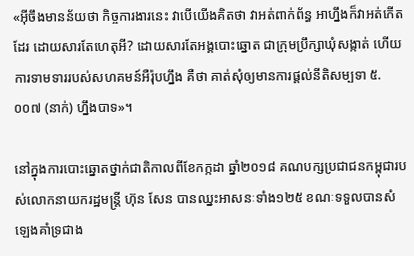«អ៊ីចឹងមានន័យថា កិច្ចការងារនេះ វាបើយើងគិតថា វាអត់ពាក់ព័ន្ធ អាហ្នឹងក៏វាអត់កើតដែរ ដោយសារតែហេតុអី? ដោយសារតែអង្គបោះឆ្នោត ជាក្រុមប្រឹក្សាឃុំសង្កាត់ ហើយការទាមទាររបស់សហគមន៍អឺរ៉ុបហ្នឹង គឺថា គាត់សុំឲ្យមានការផ្តល់នីតិសម្បទា ៥.០០៧ (នាក់) ហ្នឹងបាទ»។

នៅក្នុងការបោះឆ្នោតថ្នាក់ជាតិកាលពីខែកក្កដា ឆ្នាំ២០១៨ គណបក្សប្រជាជនកម្ពុជារបស់លោកនាយករដ្ឋមន្ត្រី ហ៊ុន សែន បានឈ្នះអាសនៈទាំង១២៥ ខណៈទទួលបានសំឡេងគាំទ្រជាង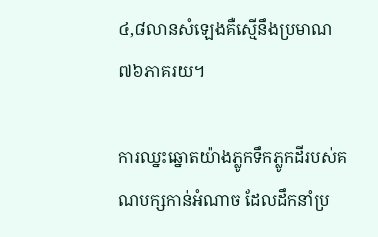៤,៨លានសំឡេងគឺស្មើនឹងប្រមាណ៧៦ភាគរយ។

ការឈ្នះឆ្នោតយ៉ាងភ្លូកទឹកភ្លូកដីរបស់គណបក្សកាន់អំណាច ដែលដឹកនាំប្រ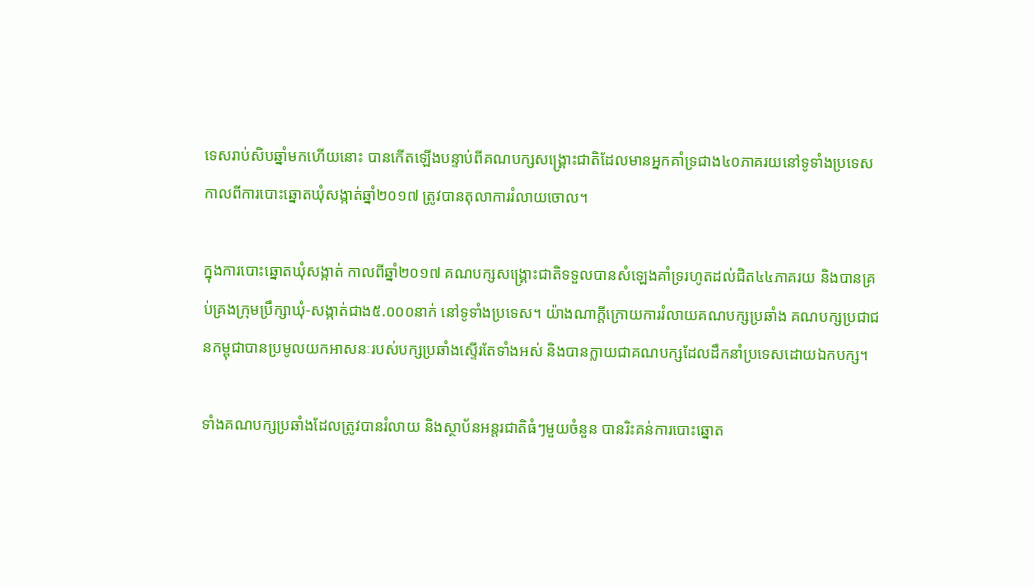ទេសរាប់សិបឆ្នាំមកហើយនោះ បានកើតឡើងបន្ទាប់ពីគណបក្សសង្គ្រោះជាតិដែលមានអ្នកគាំទ្រជាង៤០ភាគរយនៅទូទាំងប្រទេសកាលពីការបោះឆ្នោតឃុំសង្កាត់ឆ្នាំ២០១៧ ត្រូវបានតុលាការរំលាយចោល។

ក្នុងការបោះឆ្នោតឃុំសង្កាត់ កាលពីឆ្នាំ២០១៧ គណបក្សសង្គ្រោះជាតិទទួលបានសំឡេងគាំទ្ររហូតដល់ជិត៤៤ភាគរយ និងបានគ្រប់គ្រងក្រុមប្រឹក្សាឃុំ-សង្កាត់ជាង៥.០០០នាក់ នៅទូទាំងប្រទេស។ យ៉ាងណាក្តីក្រោយការរំលាយគណបក្សប្រឆាំង គណបក្សប្រជាជនកម្ពុជាបានប្រមូលយកអាសនៈរបស់បក្សប្រឆាំងស្ទើរតែទាំងអស់ និងបានក្លាយជាគណបក្សដែលដឹកនាំប្រទេសដោយឯកបក្ស។

ទាំងគណបក្សប្រឆាំងដែលត្រូវបានរំលាយ និងស្ថាប័នអន្តរជាតិធំៗមួយចំនួន បានរិះគន់ការបោះឆ្នោត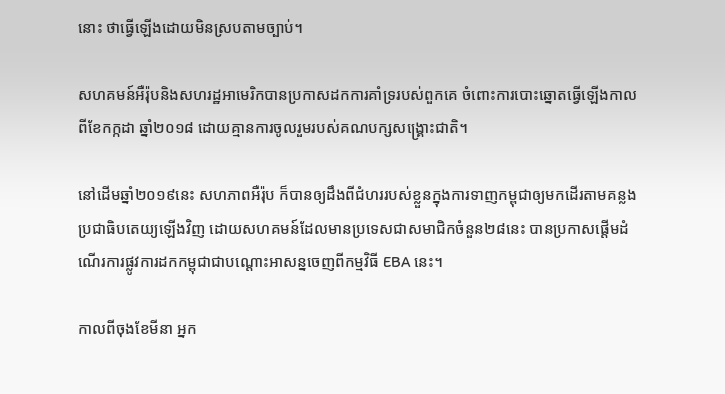នោះ ថាធ្វើឡើងដោយមិនស្របតាមច្បាប់។

សហគមន៍អឺរ៉ុបនិងសហរដ្ឋអាមេរិកបានប្រកាសដកការគាំទ្ររបស់ពួកគេ ចំពោះការបោះឆ្នោតធ្វើឡើងកាលពីខែកក្កដា ឆ្នាំ២០១៨ ដោយគ្មានការចូលរួមរបស់គណបក្សសង្គ្រោះជាតិ។

នៅដើមឆ្នាំ២០១៩នេះ សហភាពអឺរ៉ុប ក៏បានឲ្យដឹងពីជំហររបស់ខ្លួនក្នុងការទាញកម្ពុជាឲ្យមកដើរតាមគន្លងប្រជាធិបតេយ្យឡើងវិញ ដោយសហគមន៍ដែលមានប្រទេសជាសមាជិកចំនួន២៨នេះ បានប្រកាសផ្តើមដំណើរការផ្លូវការដកកម្ពុជាជាបណ្តោះអាសន្នចេញពីកម្មវិធី EBA នេះ។

កាលពីចុងខែមីនា អ្នក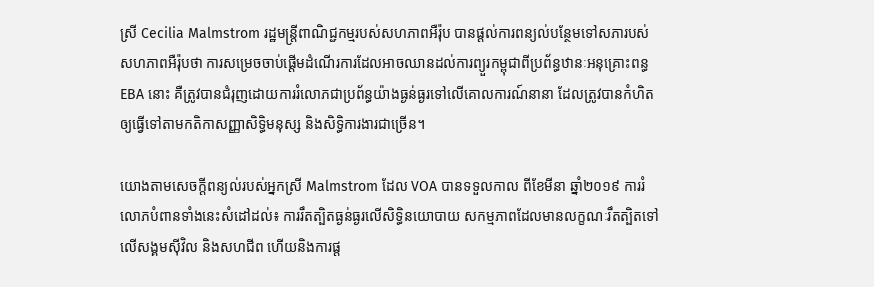ស្រី Cecilia Malmstrom រដ្ឋមន្ត្រីពាណិជ្ជកម្មរបស់សហភាពអឺរ៉ុប បានផ្តល់ការពន្យល់បន្ថែមទៅសភារបស់សហភាពអឺរ៉ុបថា ការសម្រេចចាប់ផ្តើមដំណើរការដែលអាចឈានដល់ការព្យួរកម្ពុជាពីប្រព័ន្ធឋានៈអនុគ្រោះពន្ធ EBA នោះ គឺត្រូវបានជំរុញដោយការរំលោភជាប្រព័ន្ធយ៉ាងធ្ងន់ធ្ងរទៅលើគោលការណ៍នានា ដែលត្រូវបានកំហិតឲ្យធ្វើទៅតាមកតិកាសញ្ញាសិទ្ធិមនុស្ស និងសិទ្ធិការងារជាច្រើន។

យោងតាមសេចក្តីពន្យល់របស់អ្នកស្រី Malmstrom ដែល VOA បានទទួលកាល ពីខែមីនា ឆ្នាំ២០១៩ ការរំលោភបំពានទាំងនេះសំដៅដល់៖ ការរឹតត្បិតធ្ងន់ធ្ងរលើសិទ្ធិនយោបាយ សកម្មភាពដែលមានលក្ខណៈរឹតត្បិតទៅលើសង្គមស៊ីវិល និងសហជីព ហើយនិងការផ្ត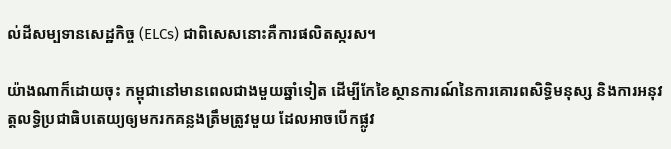ល់ដីសម្បទានសេដ្ឋកិច្ច (ELCs) ជាពិសេសនោះគឺការផលិតស្ករស។

យ៉ាងណាក៏ដោយចុះ កម្ពុជានៅមានពេលជាងមួយឆ្នាំទៀត ដើម្បីកែខៃស្ថានការណ៍នៃការគោរពសិទ្ធិមនុស្ស និងការអនុវត្តលទ្ធិប្រជាធិបតេយ្យឲ្យមករកគន្លងត្រឹមត្រូវមួយ ដែលអាចបើកផ្លូវ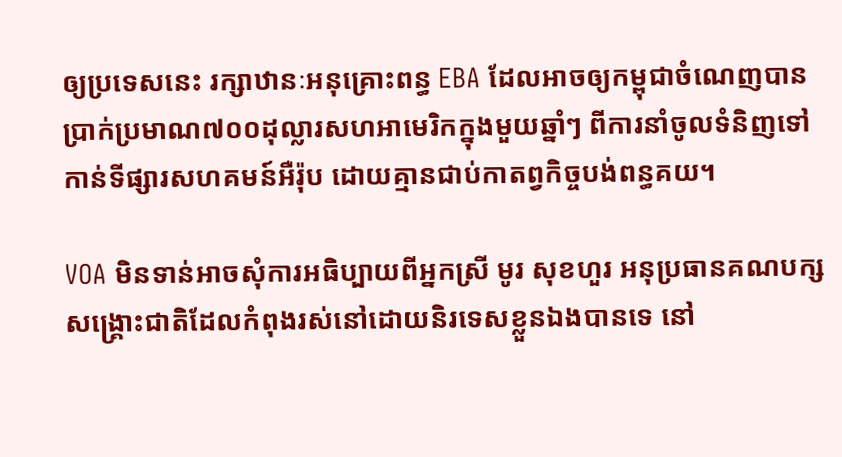ឲ្យប្រទេសនេះ រក្សាឋានៈអនុគ្រោះពន្ធ EBA ដែលអាចឲ្យកម្ពុជាចំណេញបានប្រាក់ប្រមាណ៧០០ដុល្លារសហអាមេរិកក្នុងមួយឆ្នាំៗ ពីការនាំចូលទំនិញទៅកាន់ទីផ្សារសហគមន៍អឺរ៉ុប ដោយគ្មានជាប់កាតព្វកិច្ចបង់ពន្ធគយ។

VOA មិនទាន់អាចសុំការអធិប្បាយពីអ្នកស្រី មូរ សុខហួរ អនុប្រធានគណបក្សសង្គ្រោះជាតិដែលកំពុងរស់នៅដោយនិរទេសខ្លួនឯងបានទេ នៅ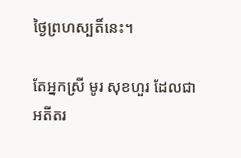ថ្ងៃព្រហស្បតិ៍នេះ។

តែអ្នកស្រី មូរ សុខហួរ ដែលជាអតីតរ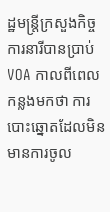ដ្ឋមន្ត្រីក្រសួងកិច្ចការនារីបានប្រាប់ VOA កាលពីពេលកន្លងមកថា ការបោះឆ្នោតដែលមិនមានការចូល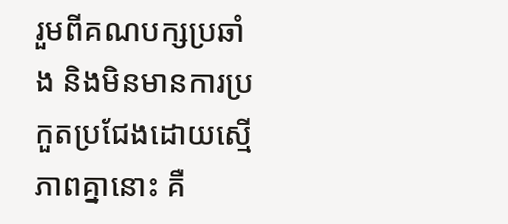រួមពីគណបក្សប្រឆាំង និងមិនមានការប្រកួតប្រជែងដោយស្មើភាពគ្នានោះ គឺ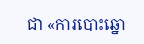ជា «ការបោះឆ្នោ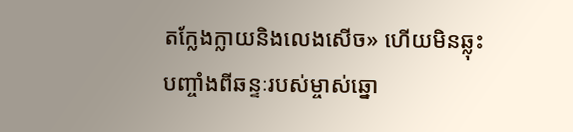តក្លែងក្លាយនិងលេងសើច» ហើយមិនឆ្លុះបញ្ចាំងពីឆន្ទៈរបស់ម្ចាស់ឆ្នោ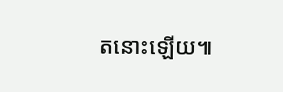តនោះឡើយ៕